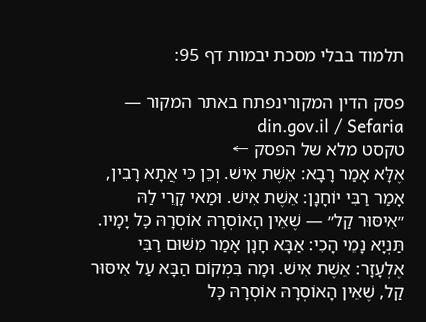תלמוד בבלי מסכת יבמות דף 95:

פסק הדין המקורינפתח באתר המקור — din.gov.il / Sefaria
טקסט מלא של הפסק ←
אֶלָּא אָמַר רָבָא: אֵשֶׁת אִישׁ. וְכֵן כִּי אֲתָא רָבִין, אָמַר רַבִּי יוֹחָנָן: אֵשֶׁת אִישׁ. וּמַאי קָרֵי לַהּ ״אִיסּוּר קַל״ — שֶׁאֵין הָאוֹסְרָהּ אוֹסְרָהּ כׇּל יָמָיו. תַּנְיָא נָמֵי הָכִי: אַבָּא חָנָן אָמַר מִשּׁוּם רַבִּי אֶלְעָזָר: אֵשֶׁת אִישׁ. וּמָה בִּמְקוֹם הַבָּא עַל אִיסּוּר קַל, שֶׁאֵין הָאוֹסְרָהּ אוֹסְרָהּ כׇּל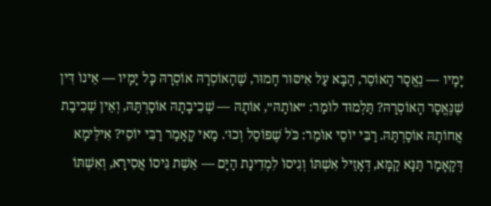יָמָיו — נֶאֱסָר הָאוֹסֵר, הַבָּא עַל אִיסּוּר חָמוּר, שֶׁהָאוֹסְרָהּ אוֹסְרָהּ כׇּל יָמָיו — אֵינוֹ דִּין שֶׁנֶּאֱסָר הָאוֹסְרָהּ? תַּלְמוּד לוֹמַר: ״אוֹתָהּ״, אוֹתָהּ — שְׁכִיבָתָהּ אוֹסַרְתָּהּ, וְאֵין שְׁכִיבַת אֲחוֹתָהּ אוֹסַרְתָּהּ. רַבִּי יוֹסֵי אוֹמֵר: כֹּל שֶׁפּוֹסֵל וְכוּ׳. מַאי קָאָמַר רַבִּי יוֹסֵי? אִילֵּימָא דְּקָאָמַר תַּנָּא קַמָּא, דְּאָזֵיל אִשְׁתּוֹ וְגִיסוֹ לִמְדִינַת הַיָּם — אֵשֶׁת גִּיסוֹ אֲסִירָא, וְאִשְׁתּוֹ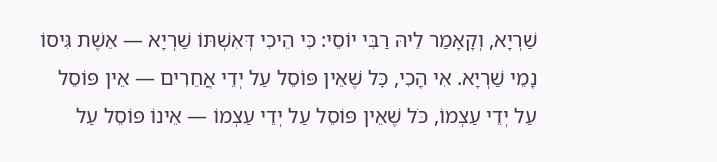שַׁרְיָא, וְקָאָמַר לֵיהּ רַבִּי יוֹסֵי: כִּי הֵיכִי דְּאִשְׁתּוֹ שַׁרְיָא — אֵשֶׁת גִּיסוֹ נָמֵי שַׁרְיָא. אִי הָכִי, כׇּל שֶׁאֵין פּוֹסֵל עַל יְדֵי אֲחֵרִים — אֵין פּוֹסֵל עַל יְדֵי עַצְמוֹ, כֹּל שֶׁאֵין פּוֹסֵל עַל יְדֵי עַצְמוֹ — אֵינוֹ פּוֹסֵל עַל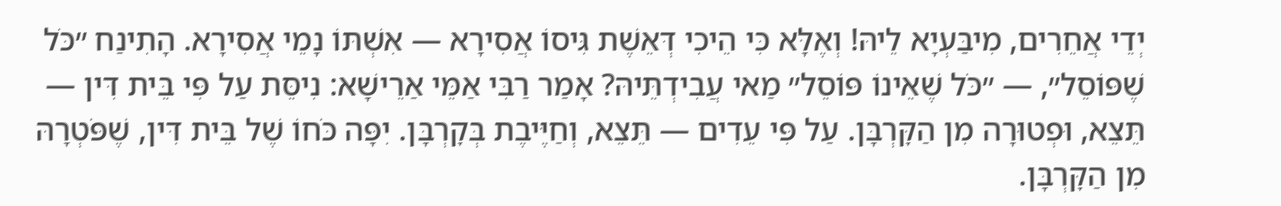יְדֵי אֲחֵרִים, מִיבַּעְיָא לֵיהּ! וְאֶלָּא כִּי הֵיכִי דְּאֵשֶׁת גִּיסוֹ אֲסִירָא — אִשְׁתּוֹ נָמֵי אֲסִירָא. הָתִינַח ״כֹּל שֶׁפּוֹסֵל״, — ״כֹּל שֶׁאֵינוֹ פּוֹסֵל״ מַאי עֲבִידְתֵּיהּ? אָמַר רַבִּי אַמֵּי אַרֵישָׁא: נִיסֵּת עַל פִּי בֵּית דִּין — תֵּצֵא, וּפְטוּרָה מִן הַקׇּרְבָּן. עַל פִּי עֵדִים — תֵּצֵא, וְחַיֶּיבֶת בְּקׇרְבָּן. יִפָּה כֹּחוֹ שֶׁל בֵּית דִּין, שֶׁפֹּטְרָהּ מִן הַקׇּרְבָּן.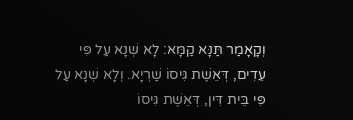וְקָאָמַר תַּנָּא קַמָּא: לָא שְׁנָא עַל פִּי עֵדִים, דְּאֵשֶׁת גִּיסוֹ שַׁרְיָא. וְלָא שְׁנָא עַל פִּי בֵּית דִּין, דְּאֵשֶׁת גִּיסוֹ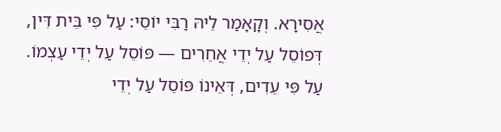אֲסִירָא. וְקָאָמַר לֵיהּ רַבִּי יוֹסֵי: עַל פִּי בֵּית דִּין, דְּפוֹסֵל עַל יְדֵי אֲחֵרִים — פּוֹסֵל עַל יְדֵי עַצְמוֹ. עַל פִּי עֵדִים, דְּאֵינוֹ פּוֹסֵל עַל יְדֵי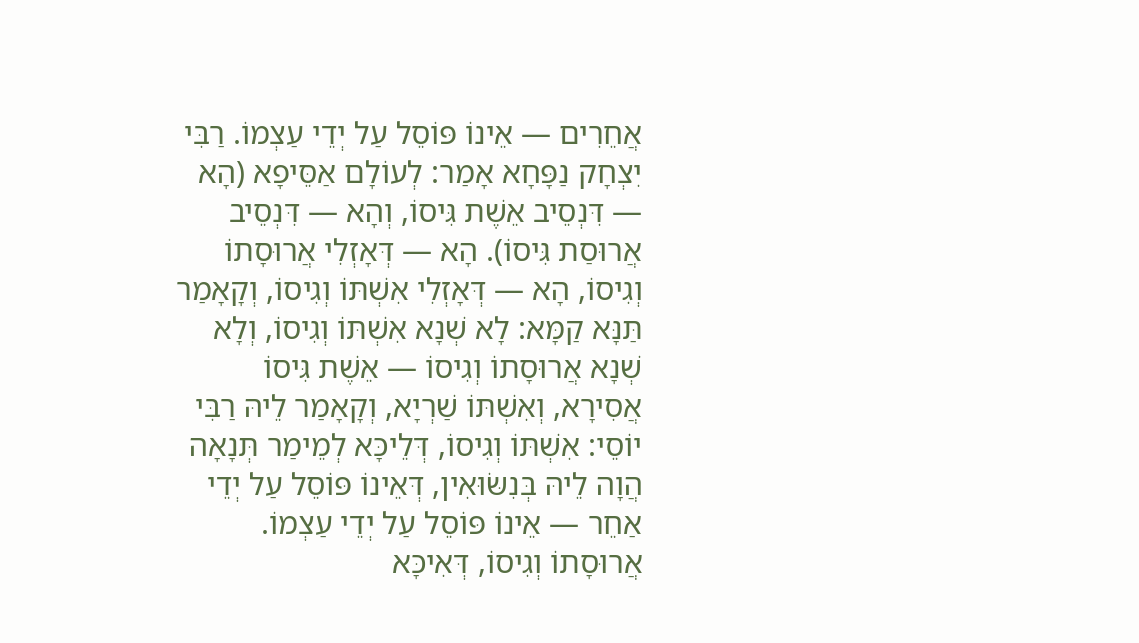אֲחֵרִים — אֵינוֹ פּוֹסֵל עַל יְדֵי עַצְמוֹ. רַבִּי יִצְחָק נַפָּחָא אָמַר: לְעוֹלָם אַסֵּיפָא (הָא — דִּנְסֵיב אֵשֶׁת גִּיסוֹ, וְהָא — דִּנְסֵיב אֲרוּסַת גִּיסוֹ). הָא — דְּאָזְלִי אֲרוּסָתוֹ וְגִיסוֹ, הָא — דְּאָזְלִי אִשְׁתּוֹ וְגִיסוֹ, וְקָאָמַר תַּנָּא קַמָּא: לָא שְׁנָא אִשְׁתּוֹ וְגִיסוֹ, וְלָא שְׁנָא אֲרוּסָתוֹ וְגִיסוֹ — אֵשֶׁת גִּיסוֹ אֲסִירָא, וְאִשְׁתּוֹ שַׁרְיָא, וְקָאָמַר לֵיהּ רַבִּי יוֹסֵי: אִשְׁתּוֹ וְגִיסוֹ, דְּלֵיכָּא לְמֵימַר תְּנָאָה הֲוָה לֵיהּ בְּנִשּׂוּאִין, דְּאֵינוֹ פּוֹסֵל עַל יְדֵי אַחֵר — אֵינוֹ פּוֹסֵל עַל יְדֵי עַצְמוֹ. אֲרוּסָתוֹ וְגִיסוֹ, דְּאִיכָּא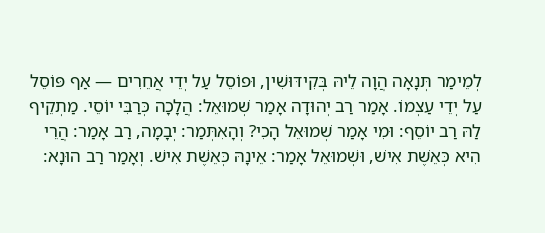לְמֵימַר תְּנָאָה הֲוָה לֵיהּ בְּקִידּוּשִׁין, וּפוֹסֵל עַל יְדֵי אֲחֵרִים — אַף פּוֹסֵל עַל יְדֵי עַצְמוֹ. אָמַר רַב יְהוּדָה אָמַר שְׁמוּאֵל: הֲלָכָה כְּרַבִּי יוֹסֵי. מַתְקֵיף לַהּ רַב יוֹסֵף: וּמִי אָמַר שְׁמוּאֵל הָכִי? וְהָאִתְּמַר: יְבָמָה, רַב אָמַר: הֲרֵי הִיא כְּאֵשֶׁת אִישׁ, וּשְׁמוּאֵל אָמַר: אֵינָהּ כְּאֵשֶׁת אִישׁ. וְאָמַר רַב הוּנָא: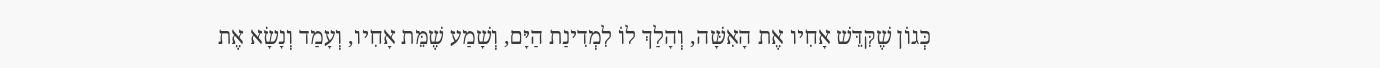כְּגוֹן שֶׁקִּדֵּשׁ אָחִיו אֶת הָאִשָּׁה, וְהָלַךְ לוֹ לִמְדִינַת הַיָּם, וְשָׁמַע שֶׁמֵּת אָחִיו, וְעָמַד וְנָשָׂא אֶת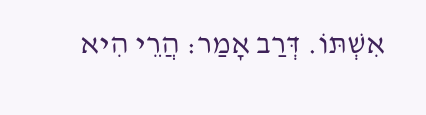אִשְׁתּוֹ. דְּרַב אָמַר: הֲרֵי הִיא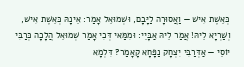כְּאֵשֶׁת אִישׁ — וַאֲסוּרָה לַיָּבָם, וּשְׁמוּאֵל אָמַר: אֵינָהּ כְּאֵשֶׁת אִישׁ, וְשַׁרְיָא לֵיהּ! אֲמַר לֵיהּ אַבָּיֵי: וּמִמַּאי דְּכִי אָמַר שְׁמוּאֵל הֲלָכָה כְּרַבִּי יוֹסֵי — אַדְּרַבִּי יִצְחָק נַפָּחָא קָאָמַר? דִּלְמָא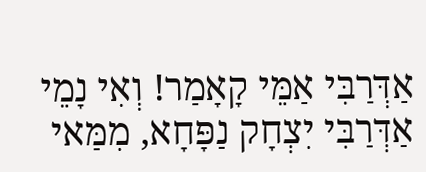אַדְּרַבִּי אַמֵּי קָאָמַר! וְאִי נָמֵי אַדְּרַבִּי יִצְחָק נַפָּחָא, מִמַּאי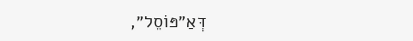דְּאַ״פּוֹסֵל״,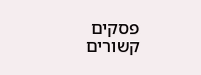פסקים קשורים